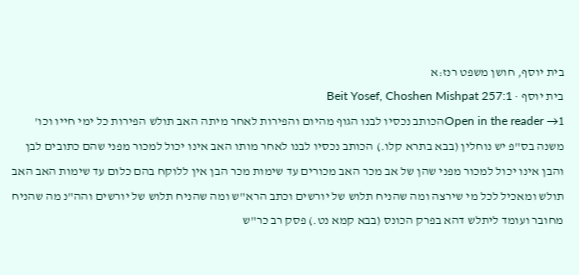בית יוסף, חושן משפט רנז:א
בית יוסף · Beit Yosef, Choshen Mishpat 257:1
Open in the reader →1הכותב נכסיו לבנו הגוף מהיום והפירות לאחר מיתה האב תולש הפירות כל ימי חייו וכו' משנה בס"פ יש נוחלין (בבא בתרא קלו.) הכותב נכסיו לבנו לאחר מותו האב אינו יכול למכור מפני שהם כתובים לבן והבן אינו יכול למכור מפני שהן של אב מכר האב מכורים עד שימות מכר הבן אין ללוקח בהם כלום עד שימות האב האב תולש ומאכיל לכל מי שירצה ומה שהניח תלוש של יורשים וכתב הרא"ש ומה שהניח תלוש של יורשים והה"נ מה שהניח מחובר ועומד ליתלש דהא בפרק הכונס (בבא קמא נט.) פסק רב כר"ש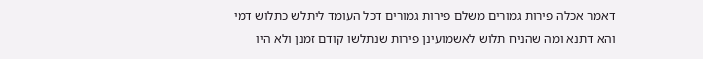דאמר אכלה פירות גמורים משלם פירות גמורים דכל העומד ליתלש כתלוש דמי והא דתנא ומה שהניח תלוש לאשמועינן פירות שנתלשו קודם זמנן ולא היו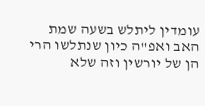עומדין ליתלש בשעה שמת האב ואפ"ה כיון שנתלשו הרי הן של יורשין וזה שלא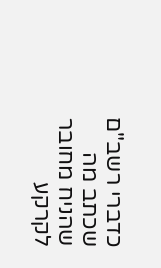כדברי רשב"ם שכתב מה שהניח מחובר לקרקע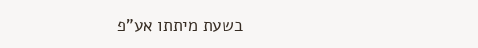בשעת מיתתו אע"פ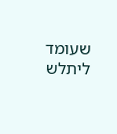שעומד ליתלש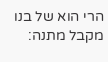הרי הוא של בנו מקבל מתנה: